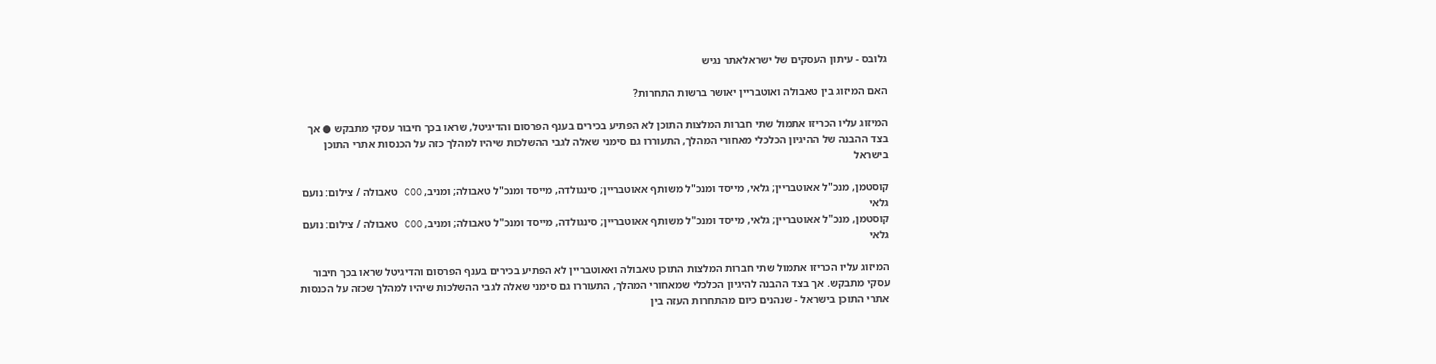גלובס - עיתון העסקים של ישראלאתר נגיש

האם המיזוג בין טאבולה ואוטבריין יאושר ברשות התחרות?

המיזוג עליו הכריזו אתמול שתי חברות המלצות התוכן לא הפתיע בכירים בענף הפרסום והדיגיטל, שראו בכך חיבור עסקי מתבקש ● אך בצד ההבנה של ההיגיון הכלכלי מאחורי המהלך, התעוררו גם סימני שאלה לגבי ההשלכות שיהיו למהלך כזה על הכנסות אתרי התוכן בישראל

קוסטמן, מנכ"ל אאוטבריין; גלאי, מייסד ומנכ"ל משותף אאוטבריין; סינגולדה, מייסד ומנכ"ל טאבולה; ומניב, COO טאבולה / צילום: נועם גלאי
קוסטמן, מנכ"ל אאוטבריין; גלאי, מייסד ומנכ"ל משותף אאוטבריין; סינגולדה, מייסד ומנכ"ל טאבולה; ומניב, COO טאבולה / צילום: נועם גלאי

המיזוג עליו הכריזו אתמול שתי חברות המלצות התוכן טאבולה ואאוטבריין לא הפתיע בכירים בענף הפרסום והדיגיטל שראו בכך חיבור עסקי מתבקש. אך בצד ההבנה להיגיון הכלכלי שמאחורי המהלך, התעוררו גם סימני שאלה לגבי ההשלכות שיהיו למהלך שכזה על הכנסות אתרי התוכן בישראל - שנהנים כיום מהתחרות העזה בין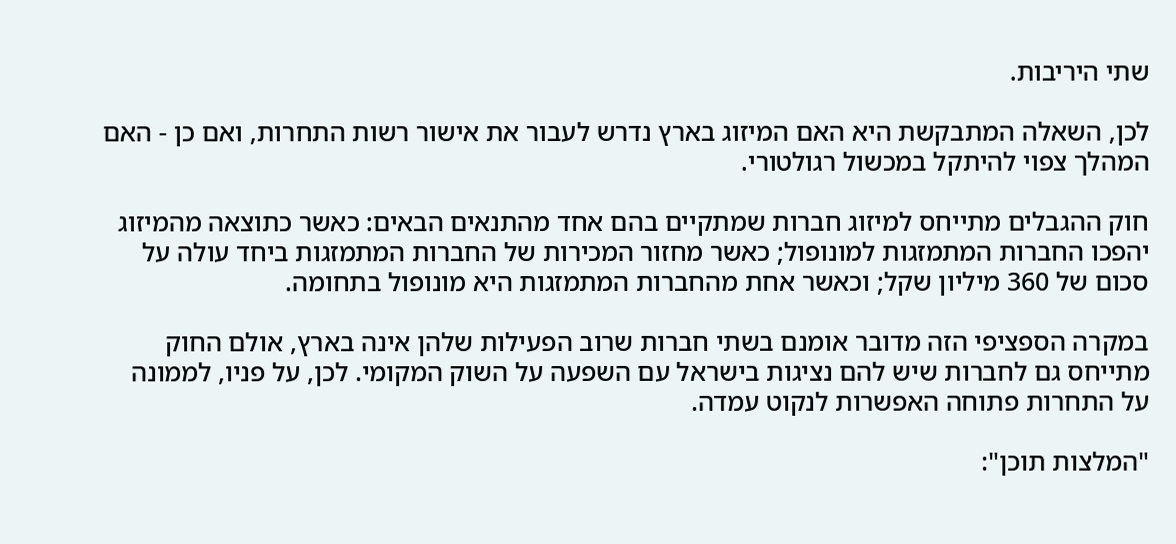שתי היריבות.

לכן, השאלה המתבקשת היא האם המיזוג בארץ נדרש לעבור את אישור רשות התחרות, ואם כן - האם המהלך צפוי להיתקל במכשול רגולטורי.

חוק ההגבלים מתייחס למיזוג חברות שמתקיים בהם אחד מהתנאים הבאים: כאשר כתוצאה מהמיזוג יהפכו החברות המתמזגות למונופול; כאשר מחזור המכירות של החברות המתמזגות ביחד עולה על סכום של 360 מיליון שקל; וכאשר אחת מהחברות המתמזגות היא מונופול בתחומה.

במקרה הספציפי הזה מדובר אומנם בשתי חברות שרוב הפעילות שלהן אינה בארץ, אולם החוק מתייחס גם לחברות שיש להם נציגות בישראל עם השפעה על השוק המקומי. לכן, על פניו, לממונה על התחרות פתוחה האפשרות לנקוט עמדה.

"המלצות תוכן":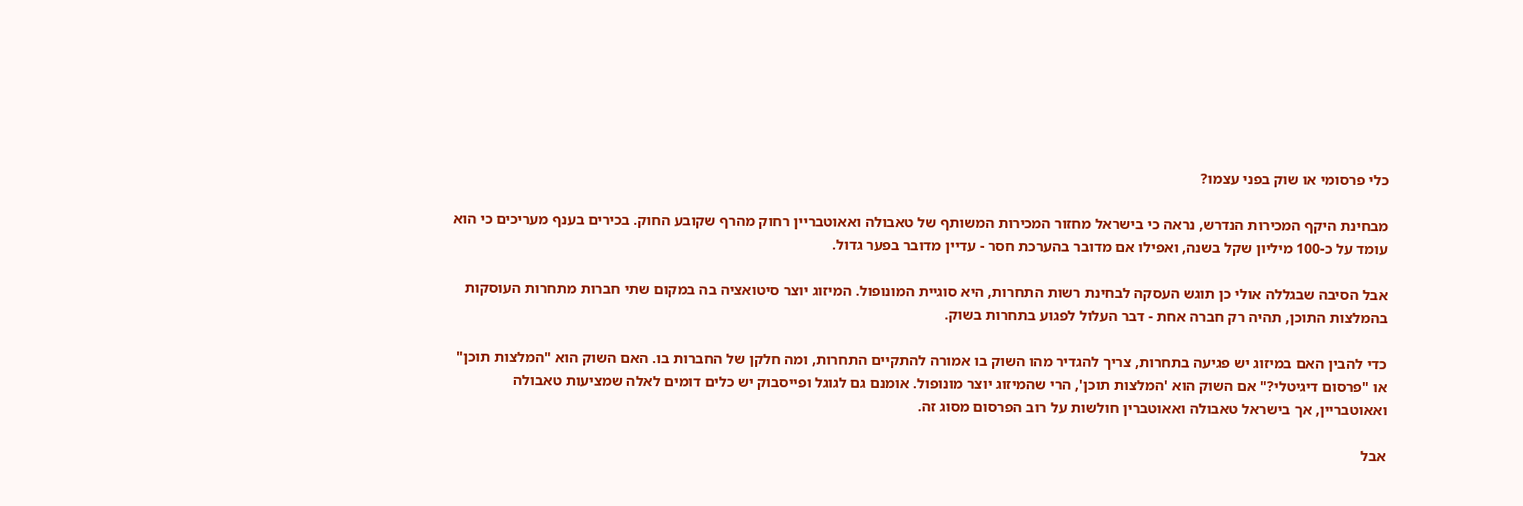כלי פרסומי או שוק בפני עצמו?

מבחינת היקף המכירות הנדרש, נראה כי בישראל מחזור המכירות המשותף של טאבולה ואאוטבריין רחוק מהרף שקובע החוק. בכירים בענף מעריכים כי הוא עומד על כ-100 מיליון שקל בשנה, ואפילו אם מדובר בהערכת חסר - עדיין מדובר בפער גדול.

אבל הסיבה שבגללה אולי כן תוגש העסקה לבחינת רשות התחרות, היא סוגיית המונופול. המיזוג יוצר סיטואציה בה במקום שתי חברות מתחרות העוסקות בהמלצות התוכן, תהיה רק חברה אחת - דבר העלול לפגוע בתחרות בשוק.

כדי להבין האם במיזוג יש פגיעה בתחרות, צריך להגדיר מהו השוק בו אמורה להתקיים התחרות, ומה חלקן של החברות בו. האם השוק הוא "המלצות תוכן" או "פרסום דיגיטלי?" אם השוק הוא 'המלצות תוכן', הרי שהמיזוג יוצר מונופול. אומנם גם לגוגל ופייסבוק יש כלים דומים לאלה שמציעות טאבולה ואאוטבריין, אך בישראל טאבולה ואאוטברין חולשות על רוב הפרסום מסוג זה.

אבל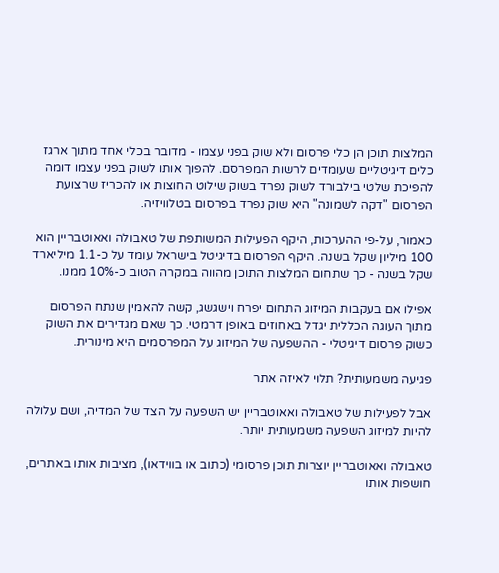המלצות תוכן הן כלי פרסום ולא שוק בפני עצמו - מדובר בכלי אחד מתוך ארגז כלים דיגיטליים שעומדים לרשות המפרסם. להפוך אותו לשוק בפני עצמו דומה להפיכת שלטי בילבורד לשוק נפרד בשוק שילוט החוצות או להכריז שרצועת הפרסום "דקה לשמונה" היא שוק נפרד בפרסום בטלוויזיה.

כאמור, על-פי ההערכות, היקף הפעילות המשותפת של טאבולה ואאוטבריין הוא 100 מיליון שקל בשנה. היקף הפרסום בדיגיטל בישראל עומד על כ-1.1 מיליארד שקל בשנה - כך שתחום המלצות התוכן מהווה במקרה הטוב כ-10% ממנו.

אפילו אם בעקבות המיזוג התחום יפרח וישגשג, קשה להאמין שנתח הפרסום מתוך העוגה הכללית יגדל באחוזים באופן דרמטי. כך שאם מגדירים את השוק כשוק פרסום דיגיטלי - ההשפעה של המיזוג על המפרסמים היא מינורית.

פגיעה משמעותית? תלוי לאיזה אתר

אבל לפעילות של טאבולה ואאוטבריין יש השפעה על הצד של המדיה, ושם עלולה להיות למיזוג השפעה משמעותית יותר.

טאבולה ואאוטבריין יוצרות תוכן פרסומי (כתוב או בווידאו), מציבות אותו באתרים, חושפות אותו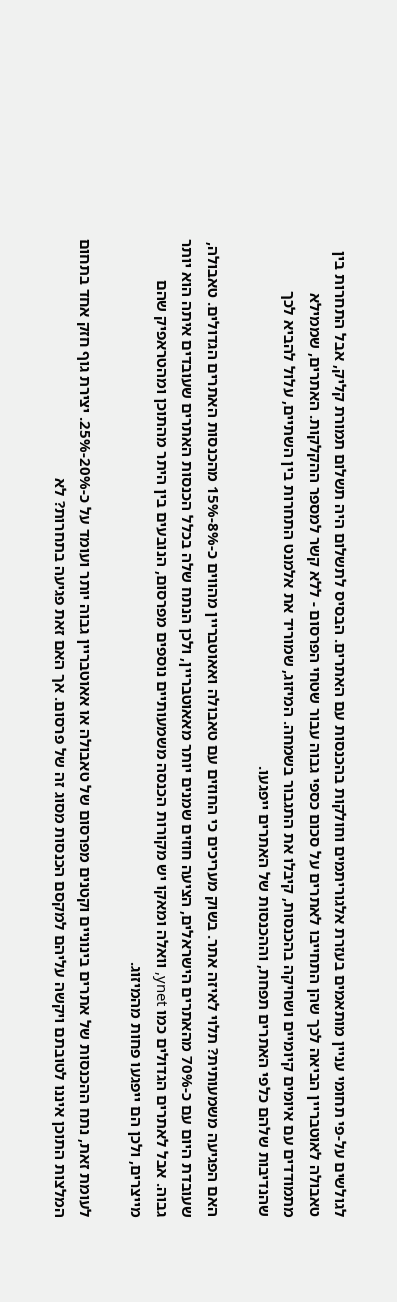לגולשים על-פי תחומי עניין מותאמים בעזרת אלגוריתמים וחולקות בהכנסות עם האתרים. הבסיס לתשלום היה תשלום תמורת קליק, אבל התחרות בין טאבולה לאוטבריין הביאה לכך שהן התחייבו לאתרים על סכום כספי גבוה עבור שטחי הפרסום - ללא קשר למספר ההקלקות. האתרים, שממילא מתמודדים עם איומים קיומיים ושחיקה בהכנסות, קיבלו את התגבור בשמחה. המיזוג, שמוריד את אלמנט התחרות בין השתיים, עלול להביא לכך שהנדיבות שלהם כלפי האתרים תפחת, וההכנסות של האתרים ייפגעו.

האם הפגיעה משמעותית? תלוי לאיזה אתר. בשוק מעריכים כי החוזים עם טאבולה ואאוטבריין מהווים כ-8%-15% מהכנסות האתרים הגדולים. טאבולה, שעובדת היום עם כ-70% מהאתרים הישראלים, הציעה חוזים שמנים יותר מאאוטבריין, ולכן הנתח שלה בכלל הכנסות האתרים שעובדים איתה הוא יותר גבוה. אבל לאתרים הגדולים כמו ynet, וואלה ומאקו יש מקורות הכנסה משמעותיים נוספים מפרסום, הנובעים בין היתר מהתוכן ומהטראפיק שהם מייצרים, ולכן הם ייפגעו פחות מהמיזוג.

לעומת זאת, נתח ההכנסות של אתרים בינוניים וקטנים מפרסום של טאבולה או אאוטבריין גבוה יותר ועומד על כ-20%-25%. יצירת גוף חזק אחד בתחום המלצות התוכן איננו לטובתם ויקשה עליהם למקסם הכנסות מסוג זה של פרסום. אך האם זאת פגיעה בתחרות? לא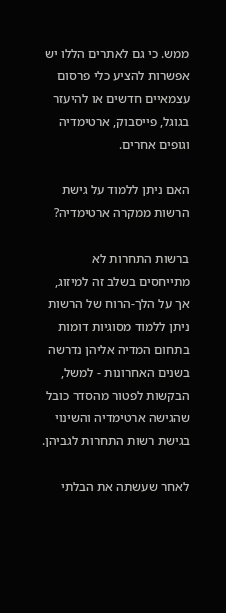ממש. כי גם לאתרים הללו יש אפשרות להציע כלי פרסום עצמאיים חדשים או להיעזר בגוגל, פייסבוק, ארטימדיה וגופים אחרים.

האם ניתן ללמוד על גישת הרשות ממקרה ארטימדיה?

ברשות התחרות לא מתייחסים בשלב זה למיזוג, אך על הלך-הרוח של הרשות ניתן ללמוד מסוגיות דומות בתחום המדיה אליהן נדרשה בשנים האחרונות - למשל, הבקשות לפטור מהסדר כובל שהגישה ארטימדיה והשינוי בגישת רשות התחרות לגביהן.

לאחר שעשתה את הבלתי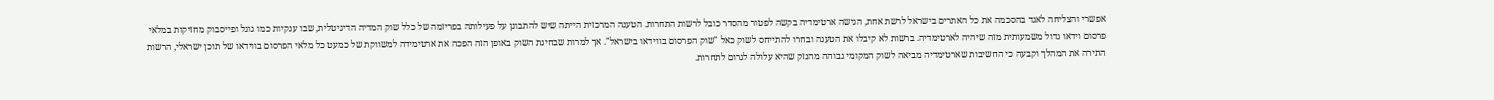אפשרי והצליחה לאגד בהסכמה את כל האתרים בישראל לרשת אחת, הגישה ארטימדיה בקשה לפטור מהסדר כובל לרשות התחרות. הטענה המרכזית הייתה שיש להתבונן על פעילותה בפריזמה של כלל שוק המדיה הדיגיטלית, שבו ענקיות כמו גוגל ופייסבוק מחזיקות במלאי פרסום וידאו גדול משמעותית מזה שיהיה לארטימדיה. ברשות לא קיבלו את הטענה ובחרו להתייחס לשוק כאל "שוק הפרסום בווידאו בישראל". אך למרות שבחינת השוק באופן הזה הפכה את ארטימידה למשווקת של כמעט כל מלאי הפרסום בווידאו של תוכן ישראלי, הרשות התירה את המהלך וקבעה כי החשיבות שארטימדיה מביאה לשוק המקומי גבוהה מהנזק שהיא עלולה לגרום לתחרות.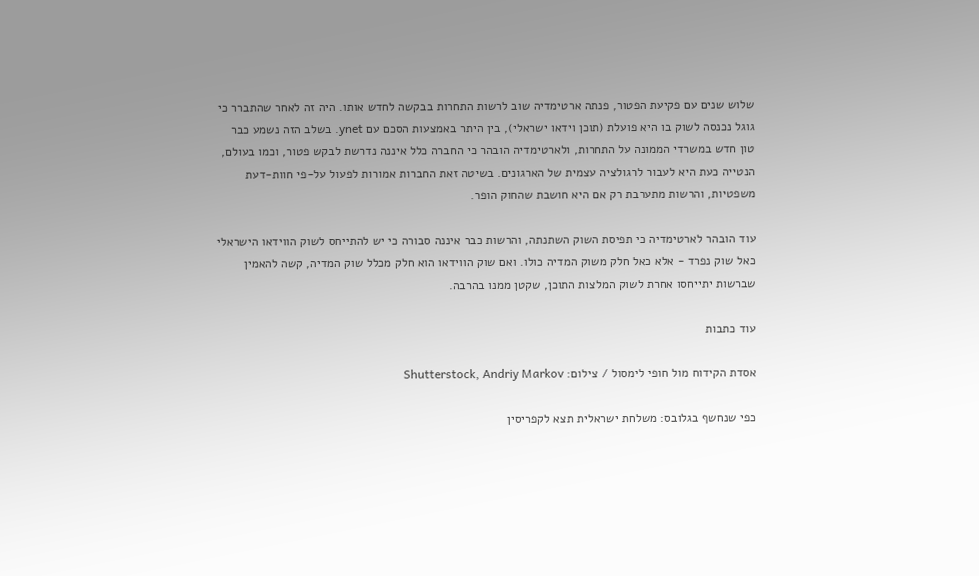שלוש שנים עם פקיעת הפטור, פנתה ארטימדיה שוב לרשות התחרות בבקשה לחדש אותו. היה זה לאחר שהתברר כי גוגל נכנסה לשוק בו היא פועלת (תוכן וידאו ישראלי), בין היתר באמצעות הסכם עם ynet. בשלב הזה נשמע כבר טון חדש במשרדי הממונה על התחרות, ולארטימדיה הובהר כי החברה כלל איננה נדרשת לבקש פטור, וכמו בעולם, הנטייה כעת היא לעבור לרגולציה עצמית של הארגונים. בשיטה זאת החברות אמורות לפעול על-פי חוות-דעת משפטיות, והרשות מתערבת רק אם היא חושבת שהחוק הופר.

עוד הובהר לארטימדיה כי תפיסת השוק השתנתה, והרשות כבר איננה סבורה כי יש להתייחס לשוק הווידאו הישראלי כאל שוק נפרד - אלא כאל חלק משוק המדיה כולו. ואם שוק הווידאו הוא חלק מכלל שוק המדיה, קשה להאמין שברשות יתייחסו אחרת לשוק המלצות התוכן, שקטן ממנו בהרבה.

עוד כתבות

אסדת הקידוח מול חופי לימסול / צילום: Shutterstock, Andriy Markov

כפי שנחשף בגלובס: משלחת ישראלית תצא לקפריסין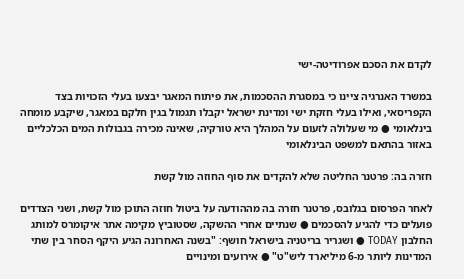לקדם את הסכם אפרודיטה-ישי

במשרד האנרגיה ציינו כי במסגרת ההסכמות, את פיתוח המאגר יבצעו בעלי הזכויות בצד הקפריסאי, ואילו בעלי חזקת ישי ומדינת ישראל יקבלו תגמול בגין חלקם במאגר, שיקבע מומחה בינלאומי ● מי שעלולה לזעום על המהלך היא טורקיה, שאינה מכירה בגבולות המים הכלכליים באזור בהתאם למשפט הבינלאומי

חזרה בה: פרטנר החליטה שלא להקדים את סוף החוזה מול קשת

לאחר הפרסום בגלובס, פרטנר חזרה בה מההודעה על ביטול חוזה התוכן מול קשת, ושני הצדדים פועלים כדי להגיע להסכמים ● שנתיים אחרי ההשקה, שסטוביץ מקימה אתר איקומרס למותג החלבון TODAY ● ושגריר בריטניה בישראל חושף: "בשנה האחרונה הגיע היקף הסחר בין שתי המדינות ליותר מ-6 מיליארד ליש"ט" ● אירועים ומינויים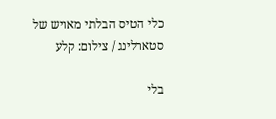כלי הטיס הבלתי מאויש של סטארלינג / צילום: קלע

בלי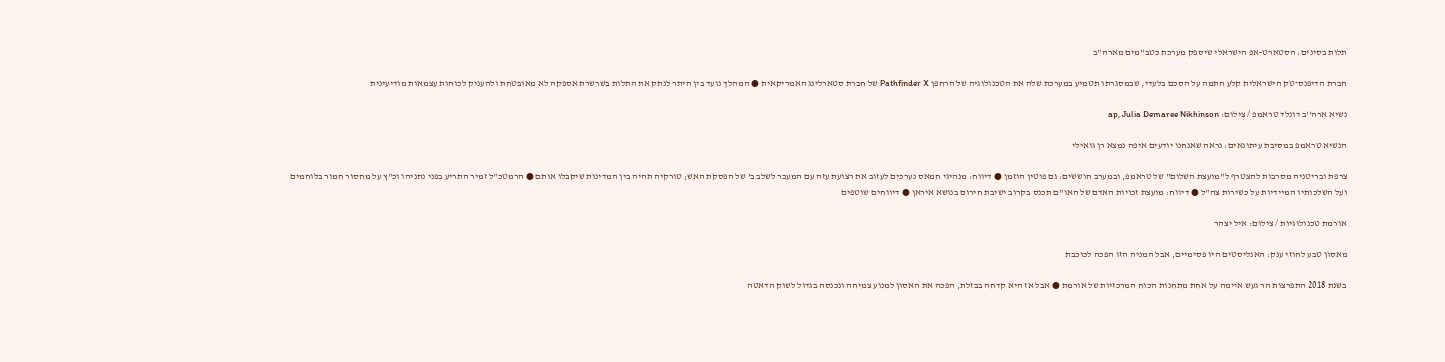תלות בסינים: הסטארט-אפ הישראלי שיספק מערכת כטב"מים מארה"ב

חברת הדיפנס־טק הישראלית קלע חתמה על הסכם בלעדי, שבמסגרתו תטמיע במערכת שלה את הטכנולוגיה של הרחפן Pathfinder X של חברת סטארלינג האמריקאית ● המהלך נועד בין היתר לנתק את התלות בשרשרת אספקה לא מאובטחת ולהעניק לכוחות עצמאות מודיעינית

נשיא ארה''ב דונלד טראמפ / צילום: ap, Julia Demaree Nikhinson

הנשיא טראמפ במסיבת עיתונאים: נראה שאנחנו יודעים איפה נמצא רן גואילי

צרפת ובריטניה מסרבות להצטרף ל"מועצת השלום" של טראמפ, ובמערב חוששים: גם פוטין הוזמן ● דיווח: מנהיגי חמאס נערכים לעזוב את רצועת עזה עם המעבר לשלב ב' של הפסקת האש; טורקיה תהיה בין המדינות שיקבלו אותם ● הרמטכ"ל זמיר התריע בפני נתניהו וכ"ץ על מחסור חמור בלוחמים ועל השלכותיו המיידיות על כשירות צה"ל ● דיווח: מועצת זכויות האדם של האו"ם תכנס בקרוב ישיבת חירום בנושא איראן ● דיווחים שוטפים

אורמת טכנולוגיות / צילום: איל יצהר

מאסון טבע לחוזי ענק: האנליסטים היו פסימיים, אבל המניה הזו הפכה לכוכבת

בשנת 2018 התפרצות הר געש איימה על אחת מתחנות הכוח המרכזיות של אורמת ● אבל אז היא קדחה בבזלת, הפכה את האסון למנוע צמיחה ונכנסה בגדול לשוק הדאטה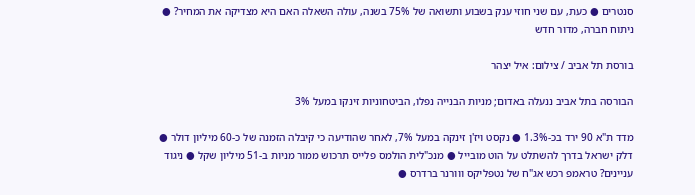סנטרים ● כעת, עם שני חוזי ענק בשבוע ותשואה של 75% בשנה, עולה השאלה האם היא מצדיקה את המחיר? ● ניתוח חברה, מדור חדש

בורסת תל אביב / צילום: איל יצהר

הבורסה בתל אביב ננעלה באדום; מניות הבנייה נפלו, הביטחוניות זינקו במעל 3%

מדד ת"א 90 ירד בכ-1.3% ● נקסט ויז'ן זינקה במעל 7%, לאחר שהודיעה כי קיבלה הזמנה של כ-60 מיליון דולר ● דלק ישראל בדרך להשתלט על הוט מובייל ● מנכ"לית הולמס פלייס תרכוש ממור מניות ב-51 מיליון שקל ● ניגוד עניינים? טראמפ רכש אג"ח של נטפליקס ווורנר ברדרס ●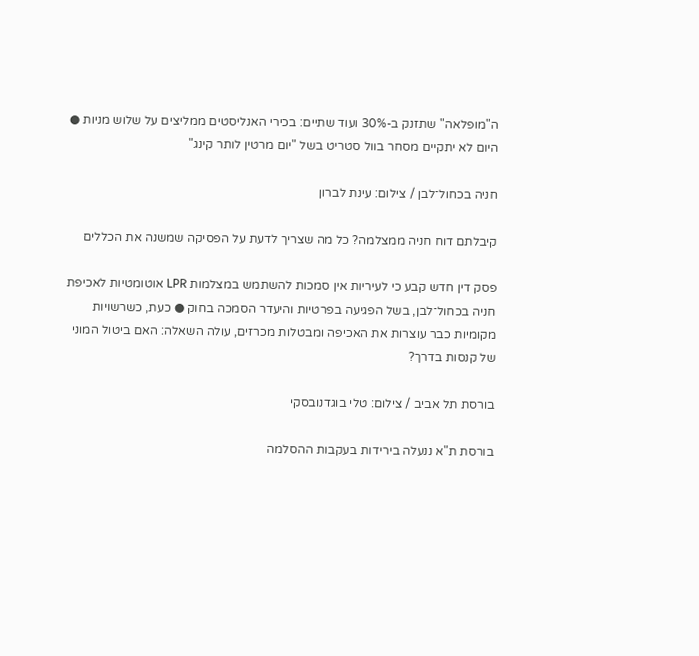ה"מופלאה" שתזנק ב-30% ועוד שתיים: בכירי האנליסטים ממליצים על שלוש מניות ● היום לא יתקיים מסחר בוול סטריט בשל "יום מרטין לותר קינג"

חניה בכחול־לבן / צילום: עינת לברון

קיבלתם דוח חניה ממצלמה? כל מה שצריך לדעת על הפסיקה שמשנה את הכללים

פסק דין חדש קבע כי לעיריות אין סמכות להשתמש במצלמות LPR אוטומטיות לאכיפת חניה בכחול־לבן, בשל הפגיעה בפרטיות והיעדר הסמכה בחוק ● כעת, כשרשויות מקומיות כבר עוצרות את האכיפה ומבטלות מכרזים, עולה השאלה: האם ביטול המוני של קנסות בדרך?

בורסת תל אביב / צילום: טלי בוגדנובסקי

בורסת ת"א ננעלה בירידות בעקבות ההסלמה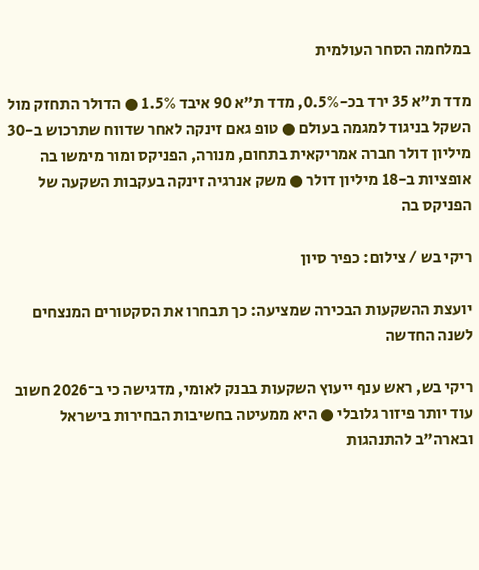במלחמה הסחר העולמית

מדד ת"א 35 ירד בכ-0.5%, מדד ת"א 90 איבד 1.5% ● הדולר התחזק מול השקל בניגוד למגמה בעולם ● טופ גאם זינקה לאחר שדווח שתרכוש ב-30 מיליון דולר חברה אמריקאית בתחום, מנורה, הפניקס ומור מימשו בה אופציות ב-18 מיליון דולר ● משק אנרגיה זינקה בעקבות השקעה של הפניקס בה

ריקי בש / צילום: כפיר סיון

יועצת ההשקעות הבכירה שמציעה: כך תבחרו את הסקטורים המנצחים לשנה החדשה

ריקי בש, ראש ענף ייעוץ השקעות בבנק לאומי, מדגישה כי ב־2026 חשוב עוד יותר פיזור גלובלי ● היא ממעיטה בחשיבות הבחירות בישראל ובארה"ב להתנהגות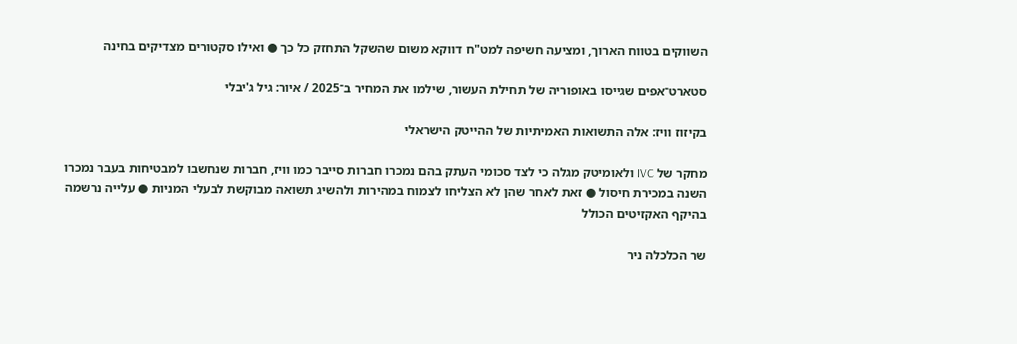השווקים בטווח הארוך, ומציעה חשיפה למט"ח דווקא משום שהשקל התחזק כל כך ● ואילו סקטורים מצדיקים בחינה

סטארט־אפים שגייסו באופוריה של תחילת העשור, שילמו את המחיר ב־2025 / איור: גיל ג'יבלי

בקיזוז וויז: אלה התשואות האמיתיות של ההייטק הישראלי

מחקר של IVC ולאומיטק מגלה כי לצד סכומי העתק בהם נמכרו חברות סייבר כמו וויז, חברות שנחשבו למבטיחות בעבר נמכרו השנה במכירת חיסול ● זאת לאחר שהן לא הצליחו לצמוח במהירות ולהשיג תשואה מבוקשת לבעלי המניות ● עלייה נרשמה בהיקף האקזיטים הכולל

שר הכלכלה ניר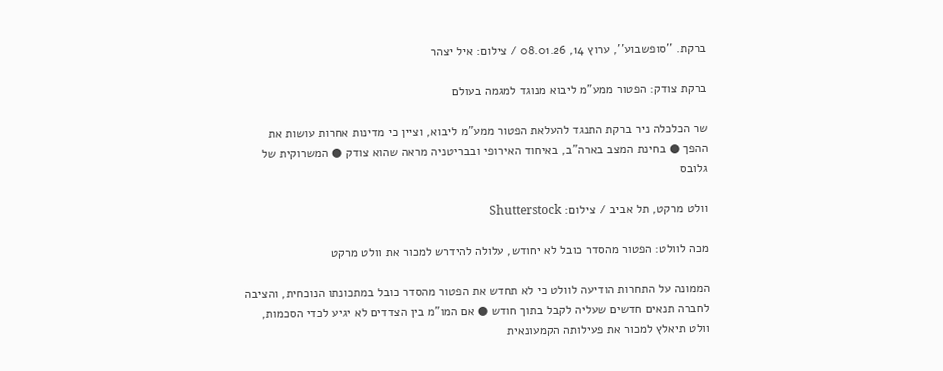ברקת. ''סופשבוע'', ערוץ 14, 08.01.26 / צילום: איל יצהר

ברקת צודק: הפטור ממע"מ ליבוא מנוגד למגמה בעולם

שר הכלכלה ניר ברקת התנגד להעלאת הפטור ממע"מ ליבוא, וציין כי מדינות אחרות עושות את ההפך ● בחינת המצב בארה"ב, באיחוד האירופי ובבריטניה מראה שהוא צודק ● המשרוקית של גלובס

וולט מרקט, תל אביב / צילום: Shutterstock

מכה לוולט: הפטור מהסדר כובל לא יחודש, עלולה להידרש למכור את וולט מרקט

הממונה על התחרות הודיעה לוולט כי לא תחדש את הפטור מהסדר כובל במתכונתו הנוכחית, והציבה לחברה תנאים חדשים שעליה לקבל בתוך חודש ● אם המו"מ בין הצדדים לא יגיע לכדי הסכמות, וולט תיאלץ למכור את פעילותה הקמעונאית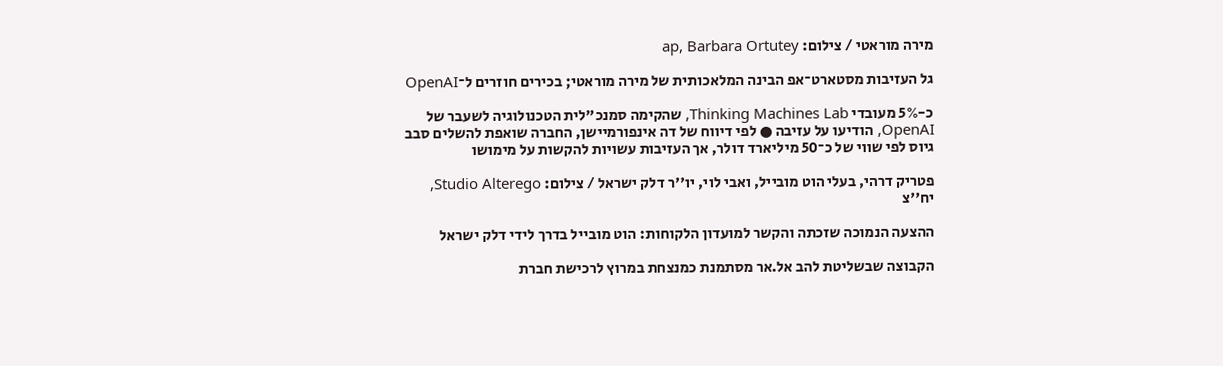מירה מוראטי / צילום: ap, Barbara Ortutey

גל העזיבות מסטארט־אפ הבינה המלאכותית של מירה מוראטי; בכירים חוזרים ל־OpenAI

כ-5% מעובדי Thinking Machines Lab, שהקימה סמנכ"לית הטכנולוגיה לשעבר של OpenAI, הודיעו על עזיבה ● לפי דיווח של דה אינפורמיישן, החברה שואפת להשלים סבב גיוס לפי שווי של כ־50 מיליארד דולר, אך העזיבות עשויות להקשות על מימושו

פטריק דרהי, בעלי הוט מובייל, ואבי לוי, יו''ר דלק ישראל / צילום: Studio Alterego, יח''צ

ההצעה הנמוכה שזכתה והקשר למועדון הלקוחות: הוט מובייל בדרך לידי דלק ישראל

הקבוצה שבשליטת להב אל.אר מסתמנת כמנצחת במרוץ לרכישת חברת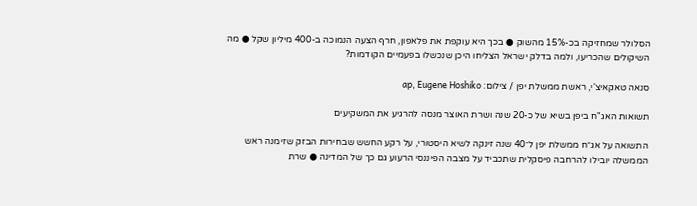הסלולר שמחזיקה בכ-15% מהשוק ● בכך היא עוקפת את פלאפון, חרף הצעה הנמוכה ב-400 מיליון שקל ● מה השיקולים שהכריעו, ולמה בדלק ישראל הצליחו היכן שנכשלו בפעמיים הקודמות?

סנאה טאקאיצ'י, ראשת ממשלת יפן / צילום: ap, Eugene Hoshiko

תשואות האג"ח ביפן בשיא של כ-20 שנה ושרת האוצר מנסה להרגיע את המשקיעים

התשואה על אג״ח ממשלת יפן ל־40 שנה זינקה לשיא היסטורי, על רקע החשש שבחירות הבזק שזימנה ראש הממשלה יובילו להרחבה פיסקלית שתכביד על מצבה הפיננסי הרעוע גם כך של המדינה ● שרת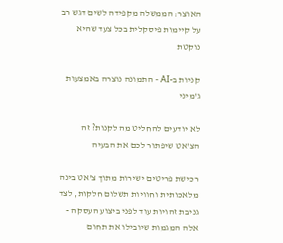האוצר: הממשלה מקפידה לשים דגש רב על קיימות פיסקלית בכל צעד שהיא נוקטת

קניות ב-AI - התמונה נוצרה באמצעות ג'מיני

לא יודעים להחליט מה לקנות? זה הצ'אט שיפתור לכם את הבעיה

רכישת פריטים ישירות מתוך צ'אט בינה מלאכותית וחוויות תשלום חלקות, לצד גניבת זהויות עוד לפני ביצוע העסקה - אלה המגמות שיובילו את תחום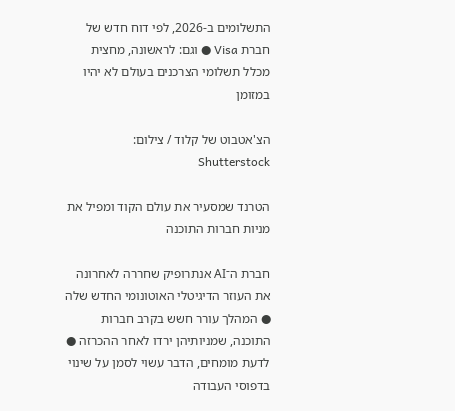התשלומים ב-2026, לפי דוח חדש של חברת Visa ● וגם: לראשונה, מחצית מכלל תשלומי הצרכנים בעולם לא יהיו במזומן

הצ'אטבוט של קלוד / צילום: Shutterstock

הטרנד שמסעיר את עולם הקוד ומפיל את מניות חברות התוכנה

חברת ה־AI אנתרופיק שחררה לאחרונה את העוזר הדיגיטלי האוטונומי החדש שלה ● המהלך עורר חשש בקרב חברות התוכנה, שמניותיהן ירדו לאחר ההכרזה ● לדעת מומחים, הדבר עשוי לסמן על שינוי בדפוסי העבודה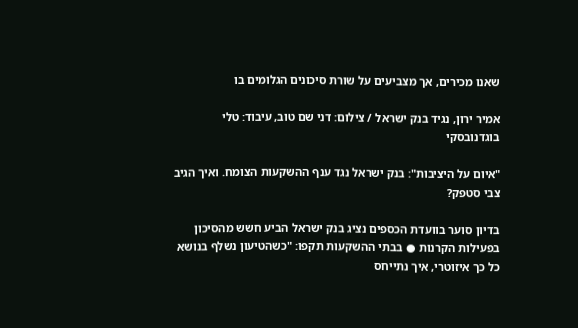שאנו מכירים, אך מצביעים על שורת סיכונים הגלומים בו

אמיר ירון, נגיד בנק ישראל / צילום: דני שם טוב, עיבוד: טלי בוגדנובסקי

"איום על היציבות": בנק ישראל נגד ענף ההשקעות הצומח. ואיך הגיב צבי סטפק?

בדיון סוער בוועדת הכספים נציג בנק ישראל הביע חשש מהסיכון בפעילות הקרנות ● בבתי ההשקעות תקפו: "כשהטיעון נשלף בנושא כל כך איזוטרי, איך נתייחס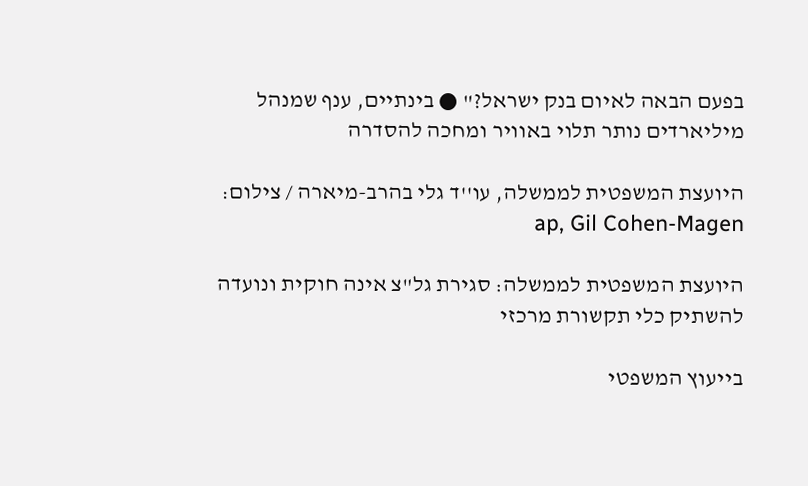בפעם הבאה לאיום בנק ישראל?" ● בינתיים, ענף שמנהל מיליארדים נותר תלוי באוויר ומחכה להסדרה

היועצת המשפטית לממשלה, עו''ד גלי בהרב-מיארה / צילום: ap, Gil Cohen-Magen

היועצת המשפטית לממשלה: סגירת גל"צ אינה חוקית ונועדה להשתיק כלי תקשורת מרכזי

בייעוץ המשפטי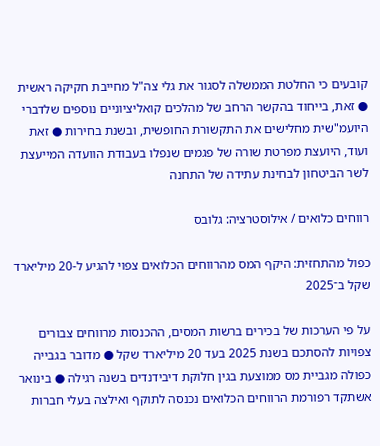קובעים כי החלטת הממשלה לסגור את גלי צה"ל מחייבת חקיקה ראשית ● זאת, בייחוד בהקשר הרחב של מהלכים קואליציוניים נוספים שלדברי היועמ"שית מחלישים את התקשורת החופשית, ובשנת בחירות ● זאת ועוד, היועצת מפרטת שורה של פגמים שנפלו בעבודת הוועדה המייעצת לשר הביטחון לבחינת עתידה של התחנה

רווחים כלואים / אילוסטרציה: גלובס

כפול מהתחזית: היקף המס מהרווחים הכלואים צפוי להגיע ל-20 מיליארד שקל ב־2025

על פי הערכות של בכירים ברשות המסים, ההכנסות מרווחים צבורים צפויות להסתכם בשנת 2025 בעד 20 מיליארד שקל ● מדובר בגבייה כפולה מגביית מס ממוצעת בגין חלוקת דיבידנדים בשנה רגילה ● בינואר אשתקד רפורמת הרווחים הכלואים נכנסה לתוקף ואילצה בעלי חברות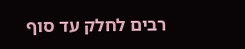רבים לחלק עד סוף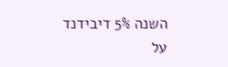השנה 5% דיבידנד על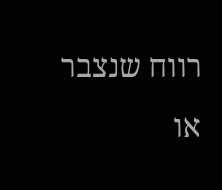רווח שנצבר או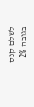לשלם קנס בגובה 2%